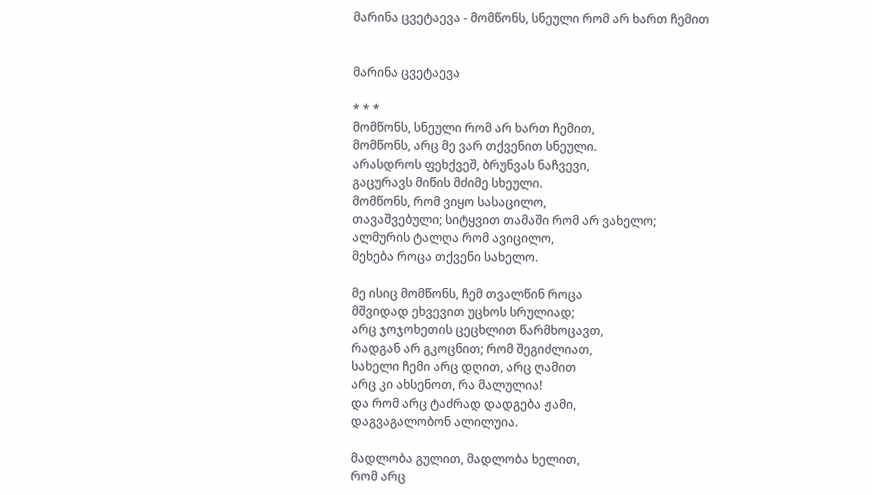მარინა ცვეტაევა - მომწონს, სნეული რომ არ ხართ ჩემით


მარინა ცვეტაევა

* * *
მომწონს, სნეული რომ არ ხართ ჩემით,
მომწონს, არც მე ვარ თქვენით სნეული.
არასდროს ფეხქვეშ, ბრუნვას ნაჩვევი,
გაცურავს მიწის მძიმე სხეული.
მომწონს, რომ ვიყო სასაცილო,
თავაშვებული; სიტყვით თამაში რომ არ ვახელო;
ალმურის ტალღა რომ ავიცილო,
მეხება როცა თქვენი სახელო.

მე ისიც მომწონს, ჩემ თვალწინ როცა
მშვიდად ეხვევით უცხოს სრულიად;
არც ჯოჯოხეთის ცეცხლით წარმხოცავთ,
რადგან არ გკოცნით; რომ შეგიძლიათ,
სახელი ჩემი არც დღით, არც ღამით
არც კი ახსენოთ, რა მალულია!
და რომ არც ტაძრად დადგება ჟამი,
დაგვაგალობონ ალილუია.

მადლობა გულით, მადლობა ხელით,
რომ არც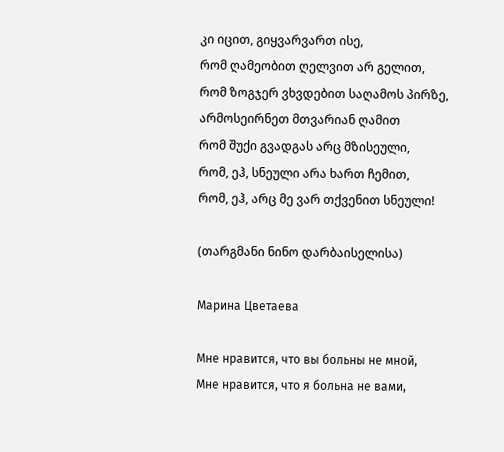კი იცით, გიყვარვართ ისე,
რომ ღამეობით ღელვით არ გელით,
რომ ზოგჯერ ვხვდებით საღამოს პირზე,
არმოსეირნეთ მთვარიან ღამით
რომ შუქი გვადგას არც მზისეული,
რომ, ეჰ, სნეული არა ხართ ჩემით,
რომ, ეჰ, არც მე ვარ თქვენით სნეული!

(თარგმანი ნინო დარბაისელისა)

Марина Цветаева

Мне нравится, что вы больны не мной,
Мне нравится, что я больна не вами,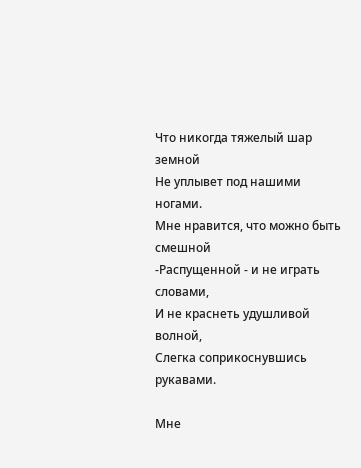Что никогда тяжелый шар земной
Не уплывет под нашими ногами.
Мне нравится, что можно быть смешной
-Распущенной - и не играть словами,
И не краснеть удушливой волной,
Слегка соприкоснувшись рукавами.

Мне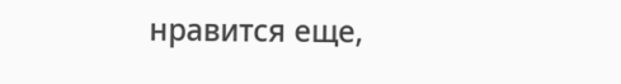нравится еще,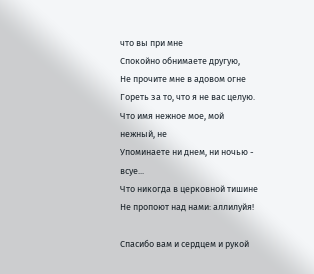что вы при мне
Спокойно обнимаете другую,
Не прочите мне в адовом огне
Гореть за то, что я не вас целую.
Что имя нежное мое, мой нежный, не
Упоминаете ни днем, ни ночью - всуе...
Что никогда в церковной тишине
Не пропоют над нами: аллилуйя!

Спасибо вам и сердцем и рукой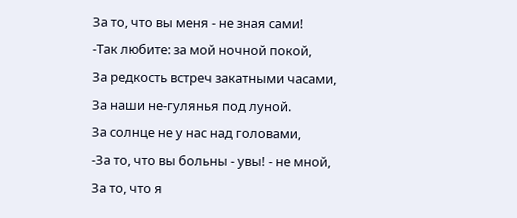За то, что вы меня - не зная сами!
-Так любите: за мой ночной покой,
За редкость встреч закатными часами,
За наши не-гулянья под луной.
За солнце не у нас над головами,
-За то, что вы больны - увы! - не мной,
За то, что я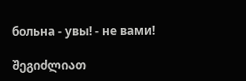больна - увы! - не вами!

შეგიძლიათ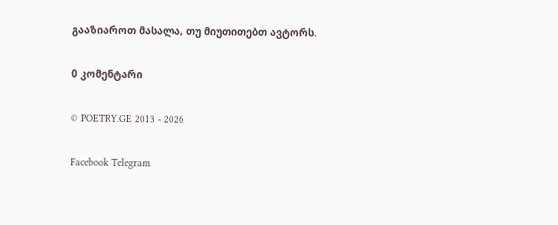გააზიაროთ მასალა, თუ მიუთითებთ ავტორს.

0 კომენტარი

© POETRY.GE 2013 - 2026

Facebook Telegram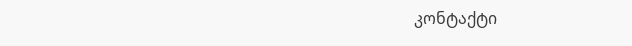კონტაქტი